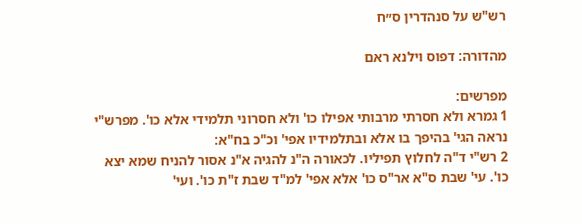רש"ש על סנהדרין ס״ח

מהדורה: דפוס וילנא ראם

מפרשים:
1 גמרא ולא חסרתי מרבותי אפילו כו' ולא חסרוני תלמידי אלא כו'. מפרש"י נראה הגי' בהיפך בו אלא ובתלמידיו אפי' וכ"כ בח"א:
2 רש"י ד"ה לחלוץ תפיליו. לכאורה ה"נ להגיה א"נ אסור להניח שמא יצא כו'. עי' שבת ס"א אר"ס כו' אלא אפי' למ"ד שבת ז"ת כו'. ועי'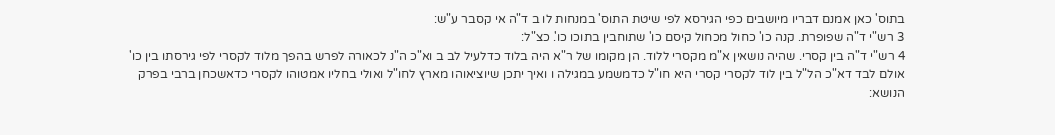בתוס' כאן אמנם דבריו מיושבים כפי הגירסא לפי שיטת התוס' במנחות לו ב ד"ה אי קסבר ע"ש:
3 רש"י ד"ה שפופרת. קנה כו' כחול מכחול קיסם כו' שתוחבין בתוכו כו'. כצ"ל:
4 רש"י ד"ה בין קסרי. שהיה נושאין א"מ מקסרי ללוד. הן מקומו של ר"א היה בלוד כדלעיל לב ב וא"כ ה"נ לכאורה לפרש בהפך מלוד לקסרי לפי גירסתו בין כו' אולם לבד דא"כ הל"ל בין לוד לקסרי קסרי היא חו"ל כדמשמע במגילה ו ואיך יתכן שיוציאוהו מארץ לחו"ל ואולי בחליו אמטוהו לקסרי כדאשכחן ברבי בפרק הנושא: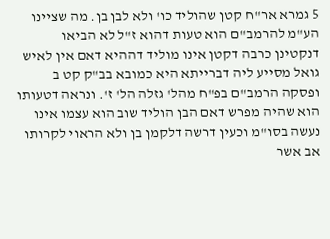5 גמרא אר"ח קטן שהוליד כו' ולא לבן בן. מה שציינו הע"מ להרמב"ם הוא טעות דהוא ז"ל לא הביאו דנקטינן כרבה דקטן אינו מוליד דההיא דאם אין לאיש גואל מסייע ליה דברייתא היא כמובא בב"ק קט ב ופסקה הרמב"ם בפ"ח מהל' גזלה הל' ז'. ונראה דטעותו הוא שהיה מפרש דאם הבן הוליד שוב הוא עצמו אינו נעשה בסו"מ וכעין דרשה דלקמן בן ולא הראוי לקרותו אב אשר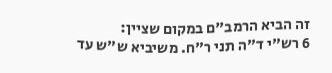זה הביא הרמב"ם במקום שציין:
6 רש"י ד"ה תני ר"ח. משיביא ש"ש עד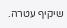שיקיף עטרה.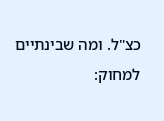כצ"ל. ומה שבינתיים למחוק: